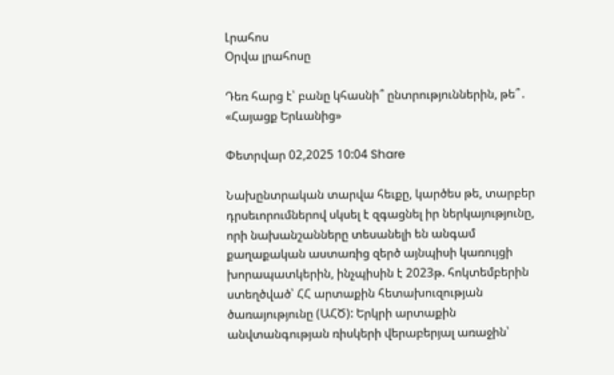Լրահոս
Օրվա լրահոսը

Դեռ հարց է՝ բանը կհասնի՞ ընտրություններին, թե՞․ «Հայացք Երևանից»

Փետրվար 02,2025 10:04 Share

Նախընտրական տարվա հեւքը, կարծես թե, տարբեր դրսեւորումներով սկսել է զգացնել իր ներկայությունը, որի նախանշանները տեսանելի են անգամ քաղաքական աստառից զերծ այնպիսի կառույցի խորապատկերին, ինչպիսին է 2023թ. հոկտեմբերին ստեղծված՝ ՀՀ արտաքին հետախուզության ծառայությունը (ԱՀԾ): Երկրի արտաքին անվտանգության ռիսկերի վերաբերյալ առաջին՝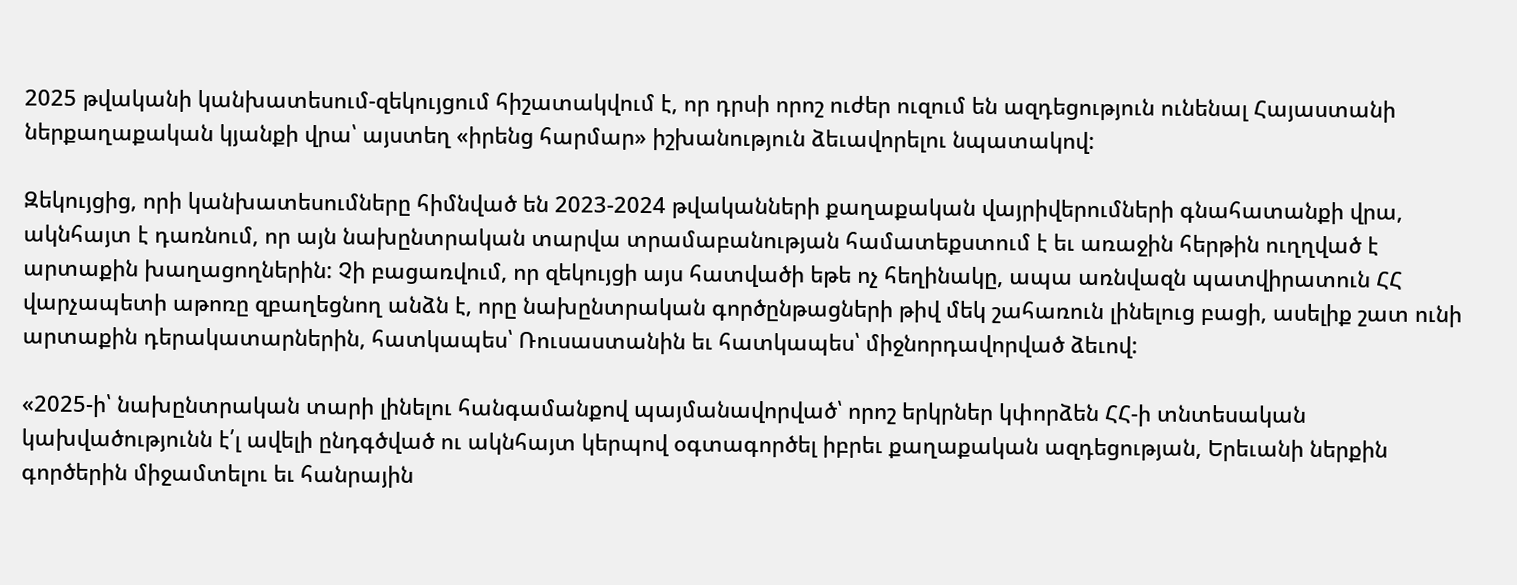2025 թվականի կանխատեսում-զեկույցում հիշատակվում է, որ դրսի որոշ ուժեր ուզում են ազդեցություն ունենալ Հայաստանի ներքաղաքական կյանքի վրա՝ այստեղ «իրենց հարմար» իշխանություն ձեւավորելու նպատակով:

Զեկույցից, որի կանխատեսումները հիմնված են 2023-2024 թվականների քաղաքական վայրիվերումների գնահատանքի վրա, ակնհայտ է դառնում, որ այն նախընտրական տարվա տրամաբանության համատեքստում է եւ առաջին հերթին ուղղված է արտաքին խաղացողներին: Չի բացառվում, որ զեկույցի այս հատվածի եթե ոչ հեղինակը, ապա առնվազն պատվիրատուն ՀՀ վարչապետի աթոռը զբաղեցնող անձն է, որը նախընտրական գործընթացների թիվ մեկ շահառուն լինելուց բացի, ասելիք շատ ունի արտաքին դերակատարներին, հատկապես՝ Ռուսաստանին եւ հատկապես՝ միջնորդավորված ձեւով:

«2025-ի՝ նախընտրական տարի լինելու հանգամանքով պայմանավորված՝ որոշ երկրներ կփորձեն ՀՀ-ի տնտեսական կախվածությունն է՛լ ավելի ընդգծված ու ակնհայտ կերպով օգտագործել իբրեւ քաղաքական ազդեցության, Երեւանի ներքին գործերին միջամտելու եւ հանրային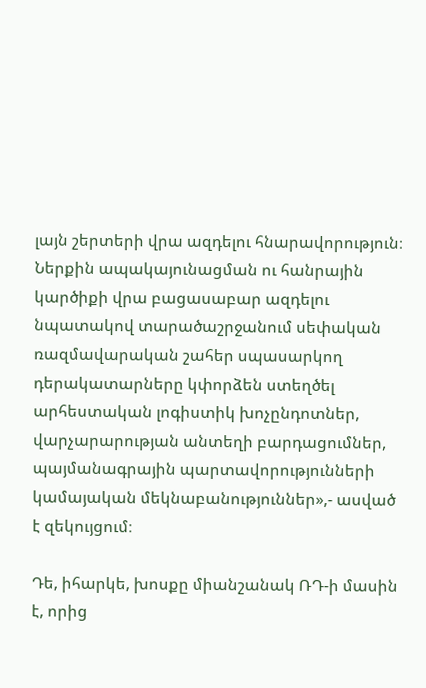լայն շերտերի վրա ազդելու հնարավորություն։ Ներքին ապակայունացման ու հանրային կարծիքի վրա բացասաբար ազդելու նպատակով տարածաշրջանում սեփական ռազմավարական շահեր սպասարկող դերակատարները կփորձեն ստեղծել արհեստական լոգիստիկ խոչընդոտներ, վարչարարության անտեղի բարդացումներ, պայմանագրային պարտավորությունների կամայական մեկնաբանություններ»,- ասված է զեկույցում։

Դե, իհարկե, խոսքը միանշանակ ՌԴ-ի մասին է, որից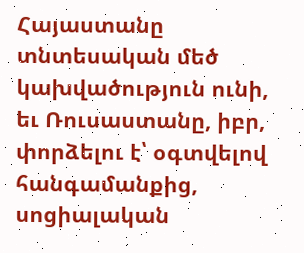Հայաստանը տնտեսական մեծ կախվածություն ունի, եւ Ռուսաստանը, իբր, փորձելու է՝ օգտվելով հանգամանքից, սոցիալական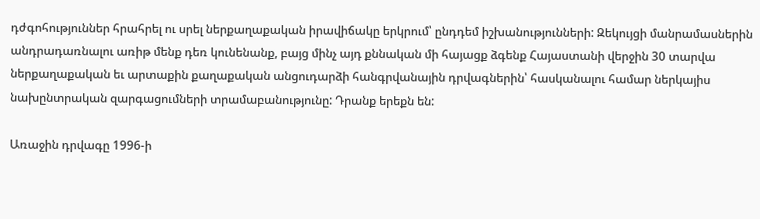դժգոհություններ հրահրել ու սրել ներքաղաքական իրավիճակը երկրում՝ ընդդեմ իշխանությունների: Զեկույցի մանրամասներին անդրադառնալու առիթ մենք դեռ կունենանք, բայց մինչ այդ քննական մի հայացք ձգենք Հայաստանի վերջին 30 տարվա ներքաղաքական եւ արտաքին քաղաքական անցուդարձի հանգրվանային դրվագներին՝ հասկանալու համար ներկայիս նախընտրական զարգացումների տրամաբանությունը: Դրանք երեքն են:

Առաջին դրվագը 1996-ի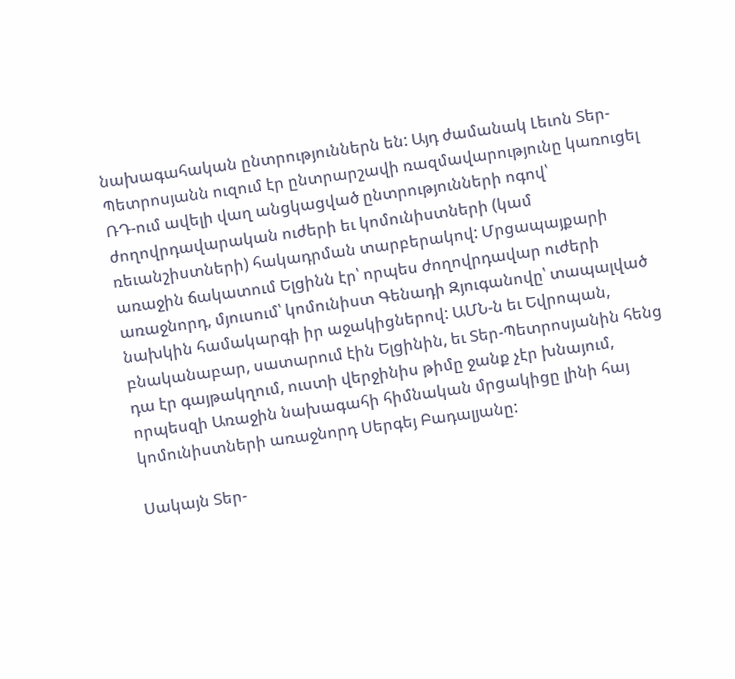նախագահական ընտրություններն են: Այդ ժամանակ Լեւոն Տեր-Պետրոսյանն ուզում էր ընտրարշավի ռազմավարությունը կառուցել ՌԴ-ում ավելի վաղ անցկացված ընտրությունների ոգով՝ ժողովրդավարական ուժերի եւ կոմունիստների (կամ ռեւանշիստների) հակադրման տարբերակով: Մրցապայքարի առաջին ճակատում Ելցինն էր՝ որպես ժողովրդավար ուժերի առաջնորդ, մյուսում՝ կոմունիստ Գենադի Զյուգանովը՝ տապալված նախկին համակարգի իր աջակիցներով: ԱՄՆ-ն եւ Եվրոպան, բնականաբար, սատարում էին Ելցինին, եւ Տեր-Պետրոսյանին հենց դա էր գայթակղում, ուստի վերջինիս թիմը ջանք չէր խնայում, որպեսզի Առաջին նախագահի հիմնական մրցակիցը լինի հայ կոմունիստների առաջնորդ Սերգեյ Բադալյանը:

Սակայն Տեր-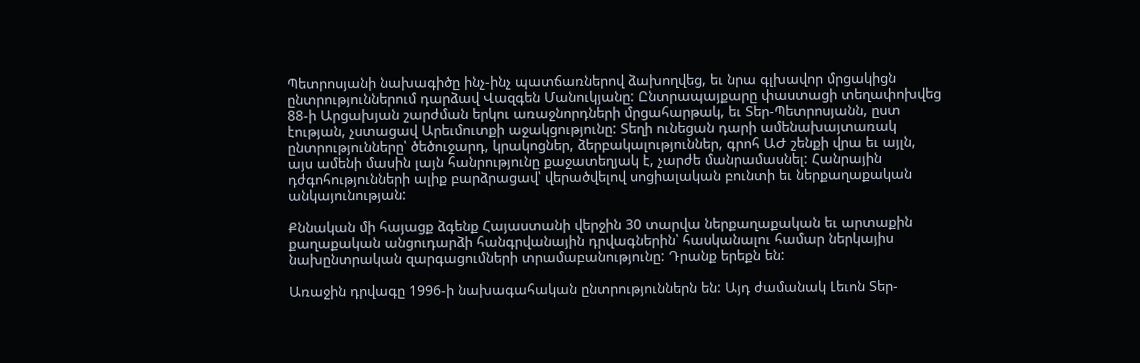Պետրոսյանի նախագիծը ինչ-ինչ պատճառներով ձախողվեց, եւ նրա գլխավոր մրցակիցն ընտրություններում դարձավ Վազգեն Մանուկյանը: Ընտրապայքարը փաստացի տեղափոխվեց 88-ի Արցախյան շարժման երկու առաջնորդների մրցահարթակ, եւ Տեր-Պետրոսյանն, ըստ էության, չստացավ Արեւմուտքի աջակցությունը: Տեղի ունեցան դարի ամենախայտառակ ընտրությունները՝ ծեծուջարդ, կրակոցներ, ձերբակալություններ, գրոհ ԱԺ շենքի վրա եւ այլն, այս ամենի մասին լայն հանրությունը քաջատեղյակ է, չարժե մանրամասնել: Հանրային դժգոհությունների ալիք բարձրացավ՝ վերածվելով սոցիալական բունտի եւ ներքաղաքական անկայունության:

Քննական մի հայացք ձգենք Հայաստանի վերջին 30 տարվա ներքաղաքական եւ արտաքին քաղաքական անցուդարձի հանգրվանային դրվագներին՝ հասկանալու համար ներկայիս նախընտրական զարգացումների տրամաբանությունը: Դրանք երեքն են:

Առաջին դրվագը 1996-ի նախագահական ընտրություններն են: Այդ ժամանակ Լեւոն Տեր-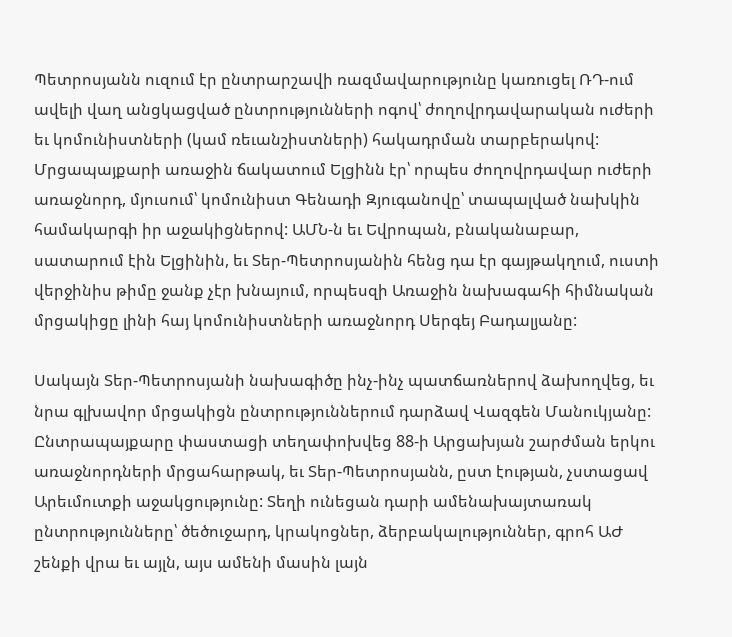Պետրոսյանն ուզում էր ընտրարշավի ռազմավարությունը կառուցել ՌԴ-ում ավելի վաղ անցկացված ընտրությունների ոգով՝ ժողովրդավարական ուժերի եւ կոմունիստների (կամ ռեւանշիստների) հակադրման տարբերակով: Մրցապայքարի առաջին ճակատում Ելցինն էր՝ որպես ժողովրդավար ուժերի առաջնորդ, մյուսում՝ կոմունիստ Գենադի Զյուգանովը՝ տապալված նախկին համակարգի իր աջակիցներով: ԱՄՆ-ն եւ Եվրոպան, բնականաբար, սատարում էին Ելցինին, եւ Տեր-Պետրոսյանին հենց դա էր գայթակղում, ուստի վերջինիս թիմը ջանք չէր խնայում, որպեսզի Առաջին նախագահի հիմնական մրցակիցը լինի հայ կոմունիստների առաջնորդ Սերգեյ Բադալյանը:

Սակայն Տեր-Պետրոսյանի նախագիծը ինչ-ինչ պատճառներով ձախողվեց, եւ նրա գլխավոր մրցակիցն ընտրություններում դարձավ Վազգեն Մանուկյանը: Ընտրապայքարը փաստացի տեղափոխվեց 88-ի Արցախյան շարժման երկու առաջնորդների մրցահարթակ, եւ Տեր-Պետրոսյանն, ըստ էության, չստացավ Արեւմուտքի աջակցությունը: Տեղի ունեցան դարի ամենախայտառակ ընտրությունները՝ ծեծուջարդ, կրակոցներ, ձերբակալություններ, գրոհ ԱԺ շենքի վրա եւ այլն, այս ամենի մասին լայն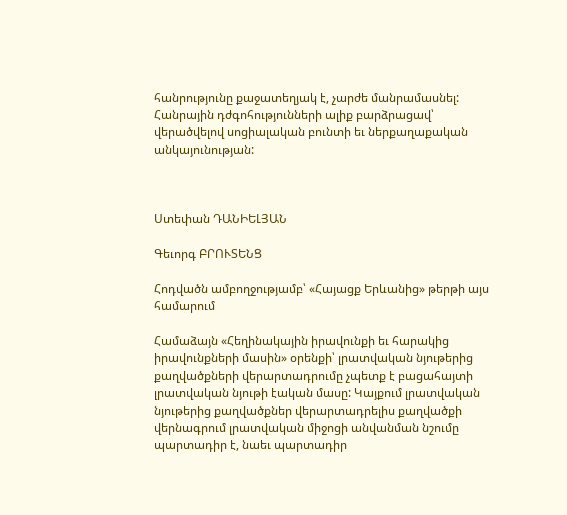հանրությունը քաջատեղյակ է, չարժե մանրամասնել: Հանրային դժգոհությունների ալիք բարձրացավ՝ վերածվելով սոցիալական բունտի եւ ներքաղաքական անկայունության:



Ստեփան ԴԱՆԻԵԼՅԱՆ

Գեւորգ ԲՐՈՒՏԵՆՑ

Հոդվածն ամբողջությամբ՝ «Հայացք Երևանից» թերթի այս համարում

Համաձայն «Հեղինակային իրավունքի եւ հարակից իրավունքների մասին» օրենքի՝ լրատվական նյութերից քաղվածքների վերարտադրումը չպետք է բացահայտի լրատվական նյութի էական մասը: Կայքում լրատվական նյութերից քաղվածքներ վերարտադրելիս քաղվածքի վերնագրում լրատվական միջոցի անվանման նշումը պարտադիր է, նաեւ պարտադիր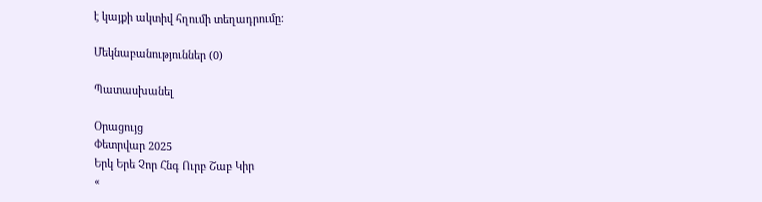է կայքի ակտիվ հղումի տեղադրումը:

Մեկնաբանություններ (0)

Պատասխանել

Օրացույց
Փետրվար 2025
Երկ Երե Չոր Հնգ Ուրբ Շաբ Կիր
«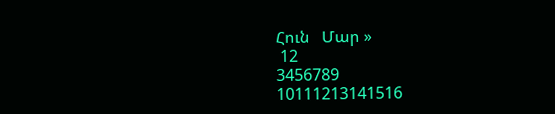Հուն   Մար »
 12
3456789
10111213141516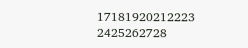17181920212223
2425262728